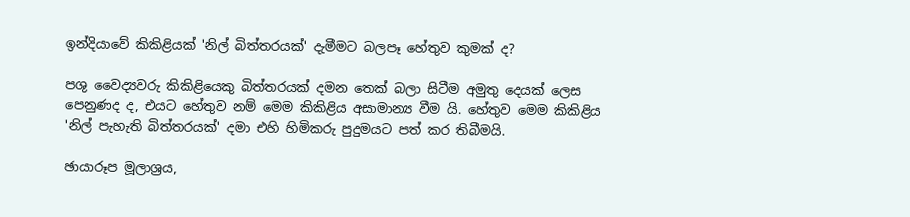ඉන්දියාවේ කිකිළියක් 'නිල් බිත්තරයක්' දැමීමට බලපෑ හේතුව කුමක් ද?

පශු වෛද්‍යවරු කිකිළියෙකු බිත්තරයක් දමන තෙක් බලා සිටීම අමුතු දෙයක් ලෙස පෙනුණද ද, එයට හේතුව නම් මෙම කිකිළිය අසාමාන්‍ය වීම යි. හේතුව මෙම කිකිළිය 'නිල් පැහැති බිත්තරයක්' දමා එහි හිමිකරු පුදුමයට පත් කර තිබීමයි.

ඡායාරූප මූලාශ්‍රය,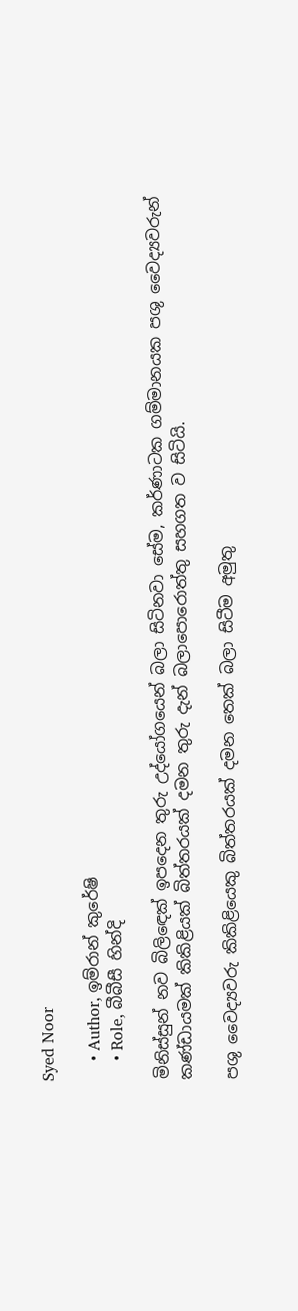Syed Noor

    • Author, ඉම්රාන් කුරේෂි
    • Role, බීබීසී හින්දි

මිනිස්සුන් නව බිලිඳෙක් ඉපදෙන තුරු උද්යෝගයෙන් බලා සිටිනවා සේම, කර්ණාටක ගම්මානයක පශු වෛද්‍යවරුන් කණ්ඩායමක් කිකිළියක් බිත්තරයක් දමන තුරු දැන් බලාපොරොත්තු සහගත ව සිටියි.

පශු වෛද්‍යවරු කිකිළියෙකු බිත්තරයක් දමන තෙක් බලා සිටීම අමුතු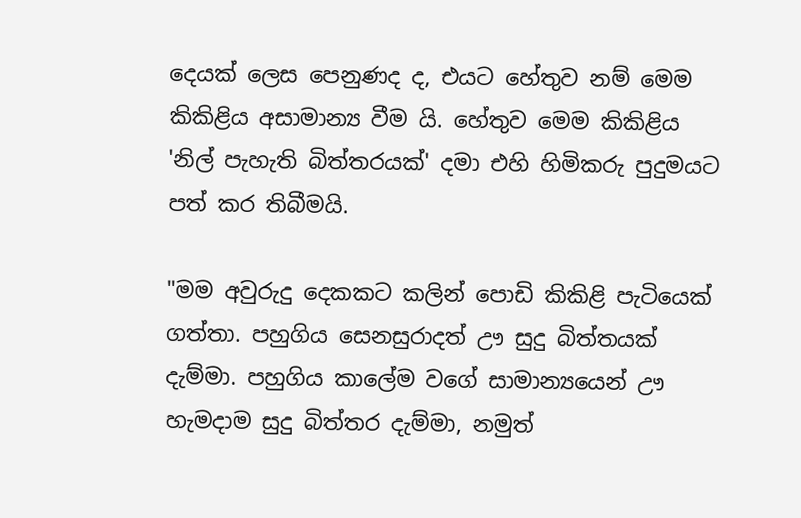දෙයක් ලෙස පෙනුණද ද, එයට හේතුව නම් මෙම කිකිළිය අසාමාන්‍ය වීම යි. හේතුව මෙම කිකිළිය 'නිල් පැහැති බිත්තරයක්' දමා එහි හිමිකරු පුදුමයට පත් කර තිබීමයි.

"මම අවුරුදු දෙකකට කලින් පොඩි කිකිළි පැටියෙක් ගත්තා. පහුගිය සෙනසුරාදත් ඌ සුදු බිත්තයක් දැම්මා. පහුගිය කාලේම වගේ සාමාන්‍යයෙන් ඌ හැමදාම සුදු බිත්තර දැම්මා, නමුත්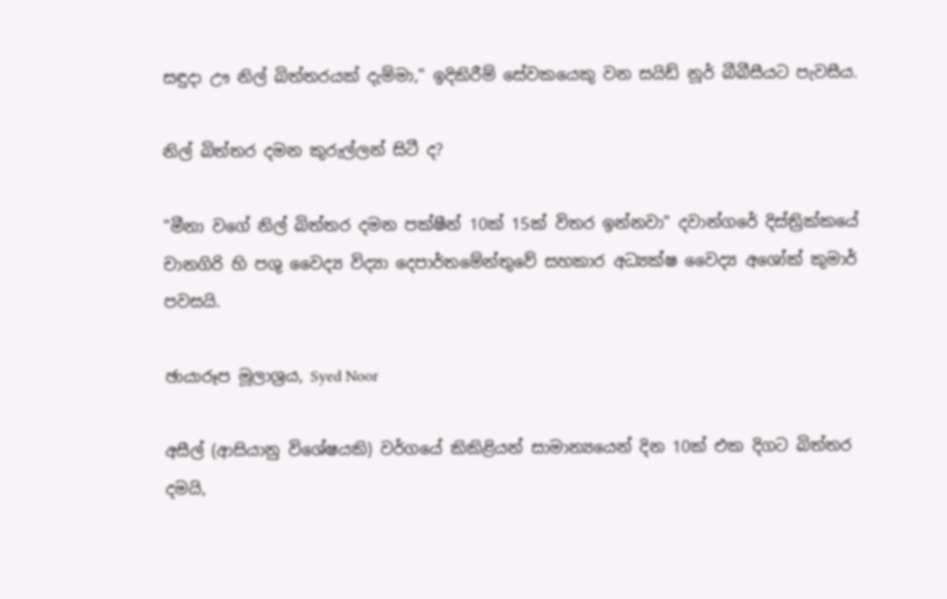සඳුදා ඌ නිල් බිත්තරයක් දැම්මා," ඉදිකිරීම් සේවකයෙකු වන සයිඩ් නූර් බීබීසීයට පැවසීය.

නිල් බිත්තර දමන කුරුල්ලන් සිටී ද?

"මීනා වගේ නිල් බිත්තර දමන පක්ෂීන් 10ක් 15ක් විතර ඉන්නවා" දවාන්ගරේ දිස්ත්‍රික්කයේ චානගිරි හි පශු වෛද්‍ය විද්‍යා දෙපාර්තමේන්තුවේ සහකාර අධ්‍යක්ෂ වෛද්‍ය අශෝක් කුමාර් පවසයි.

ඡායාරූප මූලාශ්‍රය, Syed Noor

අසීල් (ආසියානු විශේෂයකි) වර්ගයේ කිකිළියන් සාමාන්‍යයෙන් දින 10ක් එක දිගට බිත්තර දමයි,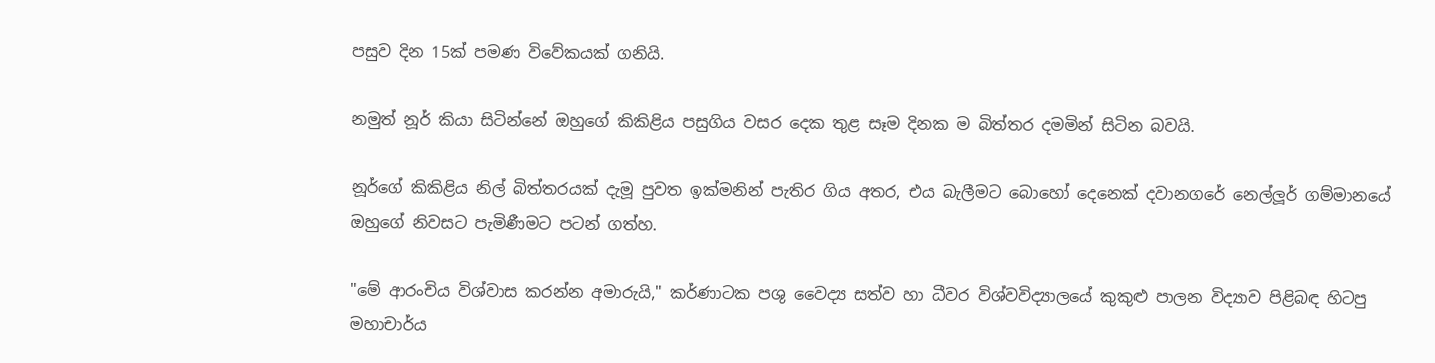පසුව දින 15ක් පමණ විවේකයක් ගනියි.

නමුත් නූර් කියා සිටින්නේ ඔහුගේ කිකිළිය පසුගිය වසර දෙක තුළ සෑම දිනක ම බිත්තර දමමින් සිටින බවයි.

නූර්ගේ කිකිළිය නිල් බිත්තරයක් දැමූ පුවත ඉක්මනින් පැතිර ගිය අතර, එය බැලීමට බොහෝ දෙනෙක් දවානගරේ නෙල්ලූර් ගම්මානයේ ඔහුගේ නිවසට පැමිණීමට පටන් ගත්හ.

"මේ ආරංචිය විශ්වාස කරන්න අමාරුයි," කර්ණාටක පශු වෛද්‍ය සත්ව හා ධීවර විශ්වවිද්‍යාලයේ කුකුළු පාලන විද්‍යාව පිළිබඳ හිටපු මහාචාර්ය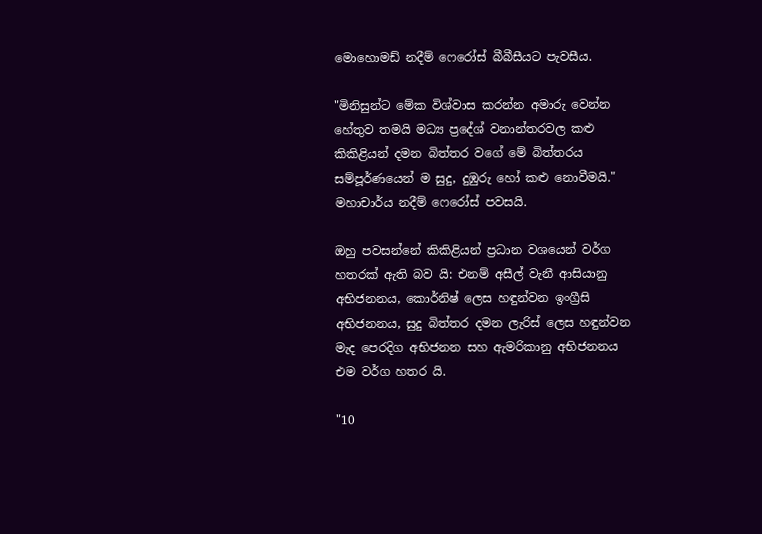මොහොමඩ් නදීම් ෆෙරෝස් බීබීසීයට පැවසීය.

"මිනිසුන්ට මේක විශ්වාස කරන්න අමාරු වෙන්න හේතුව තමයි මධ්‍ය ප්‍රදේශ් වනාන්තරවල කළු කිකිළියන් දමන බිත්තර වගේ මේ බිත්තරය සම්පූර්ණයෙන් ම සුදු, දුඹුරු හෝ කළු නොවීමයි." මහාචාර්ය නදීම් ෆෙරෝස් පවසයි.

ඔහු පවසන්නේ කිකිළියන් ප්‍රධාන වශයෙන් වර්ග හතරක් ඇති බව යි: එනම් අසීල් වැනී ආසියානු අභිජනනය, කොර්නිෂ් ලෙස හඳුන්වන ඉංග්‍රීසි අභිජනනය, සුදු බිත්තර දමන ලැරිස් ලෙස හඳුන්වන මැද පෙරදිග අභිජනන සහ ඇමරිකානු අභිජනනය එම වර්ග හතර යි.

"10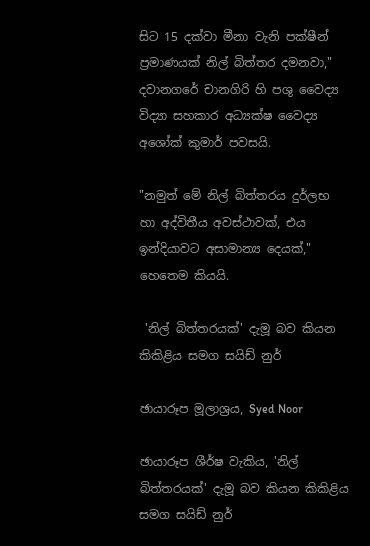සිට 15 දක්වා මීනා වැනි පක්ෂීන් ප්‍රමාණයක් නිල් බිත්තර දමනවා," දවානගරේ චානගිරි හි පශු වෛද්‍ය විද්‍යා සහකාර අධ්‍යක්ෂ වෛද්‍ය අශෝක් කුමාර් පවසයි.

"නමුත් මේ නිල් බිත්තරය දුර්ලභ හා අද්විතීය අවස්ථාවක්, එය ඉන්දියාවට අසාමාන්‍ය දෙයක්," හෙතෙම කියයි.

 'නිල් බිත්තරයක්' දැමූ බව කියන කිකිළිය සමග සයිඩ් නුර්

ඡායාරූප මූලාශ්‍රය, Syed Noor

ඡායාරූප ශීර්ෂ වැකිය, 'නිල් බිත්තරයක්' දැමූ බව කියන කිකිළිය සමග සයිඩ් නුර්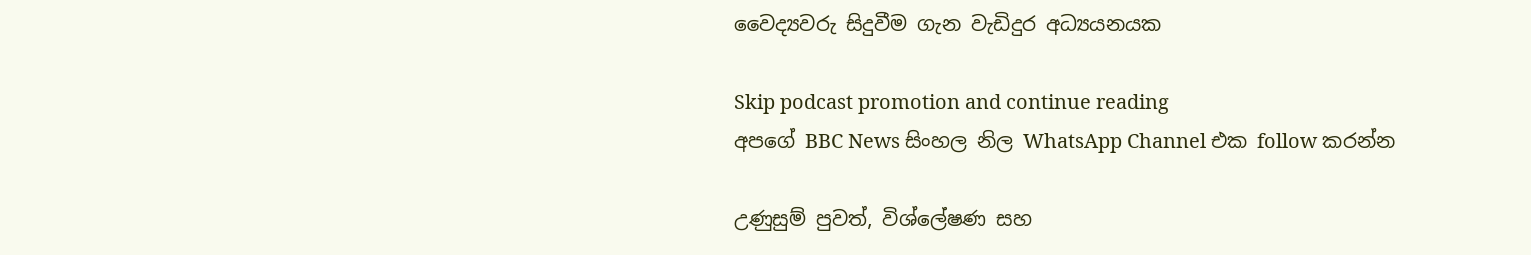වෛද්‍යවරු සිදුවීම ගැන වැඩිදුර අධ්‍යයනයක

Skip podcast promotion and continue reading
අපගේ BBC News සිංහල නිල WhatsApp Channel එක follow කරන්න

උණුසුම් පුවත්, විශ්ලේෂණ සහ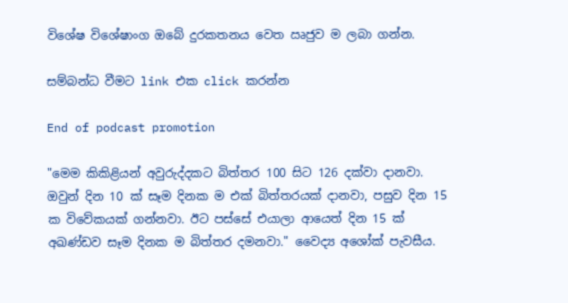විශේෂ විශේෂාංග ඔබේ දුරකතනය වෙත ඍජුව ම ලබා ගන්න.

සම්බන්ධ වීමට link එක click කරන්න

End of podcast promotion

"මෙම කිකිළියන් අවුරුද්දකට බිත්තර 100 සිට 126 දක්වා දානවා. ඔවුන් දින 10 ක් සෑම දිනක ම එක් බිත්තරයක් දානවා, පසුව දින 15 ක විවේකයක් ගන්නවා. ඊට පස්සේ එයාලා ආයෙත් දින 15 ක් අඛණ්ඩව සෑම දිනක ම බිත්තර දමනවා." වෛද්‍ය අශෝක් පැවසීය.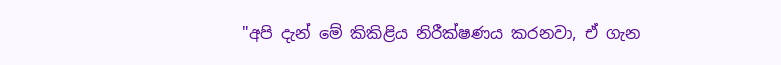"අපි දැන් මේ කිකිළිය නිරීක්ෂණය කරනවා, ඒ ගැන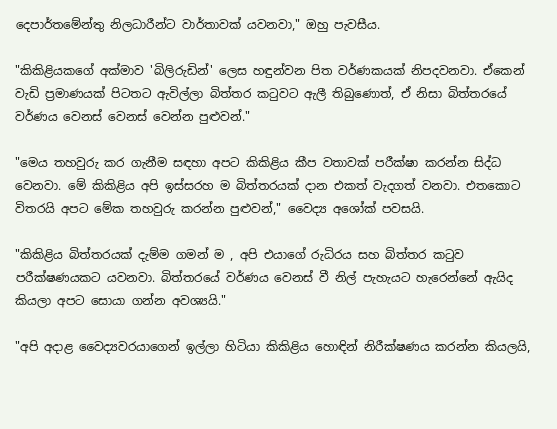දෙපාර්තමේන්තු නිලධාරීන්ට වාර්තාවක් යවනවා," ඔහු පැවසීය.

"කිකිළියකගේ අක්මාව 'බිලිරුඩින්' ලෙස හඳුන්වන පිත වර්ණකයක් නිපදවනවා. ඒකෙන් වැඩි ප්‍රමාණයක් පිටතට ඇවිල්ලා බිත්තර කටුවට ඇලී තිබුණොත්, ඒ නිසා බිත්තරයේ වර්ණය වෙනස් වෙනස් වෙන්න පුළුවන්."

"මෙය තහවුරු කර ගැනීම සඳහා අපට කිකිළිය කීප වතාවක් පරීක්ෂා කරන්න සිද්ධ වෙනවා. මේ කිකිළිය අපි ඉස්සරහ ම බිත්තරයක් දාන එකත් වැදගත් වනවා. එතකොට විතරයි අපට මේක තහවුරු කරන්න පුළුවන්," වෛද්‍ය අශෝක් පවසයි.

"කිකිළිය බිත්තරයක් දැම්ම ගමන් ම , අපි එයාගේ රුධිරය සහ බිත්තර කටුව පරීක්ෂණයකට යවනවා. බිත්තරයේ වර්ණය වෙනස් වී නිල් පැහැයට හැරෙන්නේ ඇයිද කියලා අපට සොයා ගන්න අවශ්‍යයි."

"අපි අදාළ වෛද්‍යවරයාගෙන් ඉල්ලා හිටියා කිකිළිය හොඳින් නිරීක්ෂණය කරන්න කියලයි,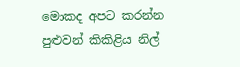මොකද අපට කරන්න පුළුවන් කිකිළිය නිල්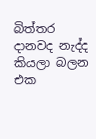බිත්තර දානවද නැද්ද කියලා බලන එක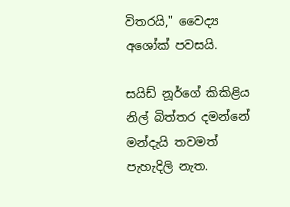විතරයි," වෛද්‍ය අශෝක් පවසයි.

සයිඩ් නූර්ගේ කිකිළිය නිල් බිත්තර දමන්නේ මන්දැයි තවමත් පැහැදිලි නැත.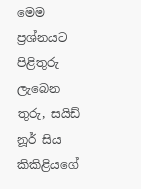මෙම ප්‍රශ්නයට පිළිතුරු ලැබෙන තුරු, සයිඩ් නූර් සිය කිකිළියගේ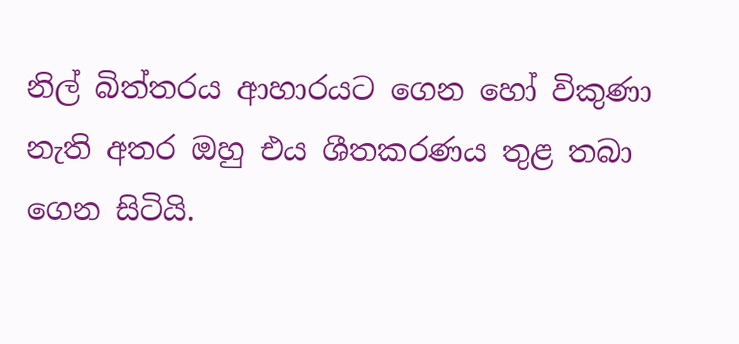නිල් බිත්තරය ආහාරයට ගෙන හෝ විකුණා නැති අතර ඔහු එය ශීතකරණය තුළ තබා ගෙන සිටියි.